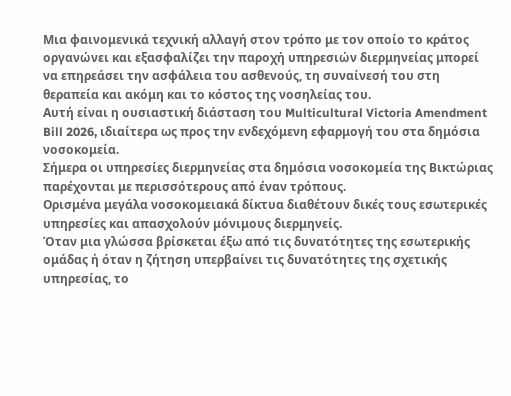Μια φαινομενικά τεχνική αλλαγή στον τρόπο με τον οποίο το κράτος οργανώνει και εξασφαλίζει την παροχή υπηρεσιών διερμηνείας μπορεί να επηρεάσει την ασφάλεια του ασθενούς, τη συναίνεσή του στη θεραπεία και ακόμη και το κόστος της νοσηλείας του.
Αυτή είναι η ουσιαστική διάσταση του Multicultural Victoria Amendment Bill 2026, ιδιαίτερα ως προς την ενδεχόμενη εφαρμογή του στα δημόσια νοσοκομεία.
Σήμερα οι υπηρεσίες διερμηνείας στα δημόσια νοσοκομεία της Βικτώριας παρέχονται με περισσότερους από έναν τρόπους.
Ορισμένα μεγάλα νοσοκομειακά δίκτυα διαθέτουν δικές τους εσωτερικές υπηρεσίες και απασχολούν μόνιμους διερμηνείς.
Όταν μια γλώσσα βρίσκεται έξω από τις δυνατότητες της εσωτερικής ομάδας ή όταν η ζήτηση υπερβαίνει τις δυνατότητες της σχετικής υπηρεσίας, το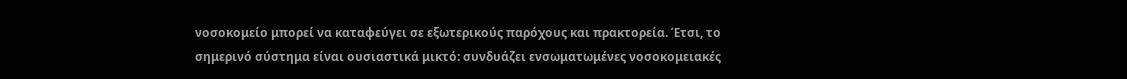νοσοκομείο μπορεί να καταφεύγει σε εξωτερικούς παρόχους και πρακτορεία. Έτσι, το σημερινό σύστημα είναι ουσιαστικά μικτό: συνδυάζει ενσωματωμένες νοσοκομειακές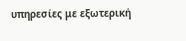υπηρεσίες με εξωτερική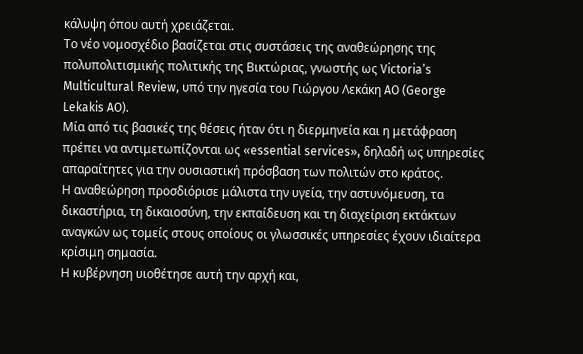κάλυψη όπου αυτή χρειάζεται.
Το νέο νομοσχέδιο βασίζεται στις συστάσεις της αναθεώρησης της πολυπολιτισμικής πολιτικής της Βικτώριας, γνωστής ως Victoria’s Multicultural Review, υπό την ηγεσία του Γιώργου Λεκάκη AO (George Lekakis AO).
Μία από τις βασικές της θέσεις ήταν ότι η διερμηνεία και η μετάφραση πρέπει να αντιμετωπίζονται ως «essential services», δηλαδή ως υπηρεσίες απαραίτητες για την ουσιαστική πρόσβαση των πολιτών στο κράτος.
Η αναθεώρηση προσδιόρισε μάλιστα την υγεία, την αστυνόμευση, τα δικαστήρια, τη δικαιοσύνη, την εκπαίδευση και τη διαχείριση εκτάκτων αναγκών ως τομείς στους οποίους οι γλωσσικές υπηρεσίες έχουν ιδιαίτερα κρίσιμη σημασία.
Η κυβέρνηση υιοθέτησε αυτή την αρχή και,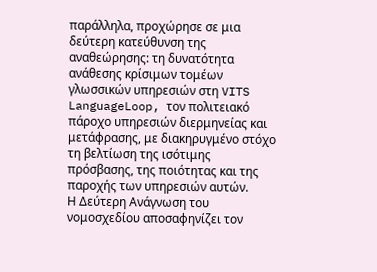παράλληλα, προχώρησε σε μια δεύτερη κατεύθυνση της αναθεώρησης: τη δυνατότητα ανάθεσης κρίσιμων τομέων γλωσσικών υπηρεσιών στη VITS LanguageLoop, τον πολιτειακό πάροχο υπηρεσιών διερμηνείας και μετάφρασης, με διακηρυγμένο στόχο τη βελτίωση της ισότιμης πρόσβασης, της ποιότητας και της παροχής των υπηρεσιών αυτών.
Η Δεύτερη Ανάγνωση του νομοσχεδίου αποσαφηνίζει τον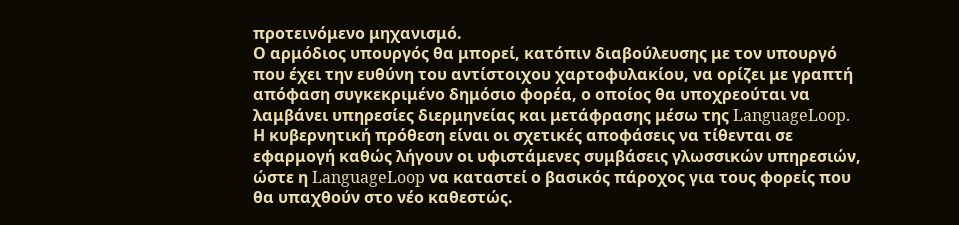προτεινόμενο μηχανισμό.
Ο αρμόδιος υπουργός θα μπορεί, κατόπιν διαβούλευσης με τον υπουργό που έχει την ευθύνη του αντίστοιχου χαρτοφυλακίου, να ορίζει με γραπτή απόφαση συγκεκριμένο δημόσιο φορέα, ο οποίος θα υποχρεούται να λαμβάνει υπηρεσίες διερμηνείας και μετάφρασης μέσω της LanguageLoop.
Η κυβερνητική πρόθεση είναι οι σχετικές αποφάσεις να τίθενται σε εφαρμογή καθώς λήγουν οι υφιστάμενες συμβάσεις γλωσσικών υπηρεσιών, ώστε η LanguageLoop να καταστεί ο βασικός πάροχος για τους φορείς που θα υπαχθούν στο νέο καθεστώς.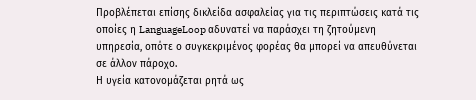Προβλέπεται επίσης δικλείδα ασφαλείας για τις περιπτώσεις κατά τις οποίες η LanguageLoop αδυνατεί να παράσχει τη ζητούμενη υπηρεσία, οπότε ο συγκεκριμένος φορέας θα μπορεί να απευθύνεται σε άλλον πάροχο.
Η υγεία κατονομάζεται ρητά ως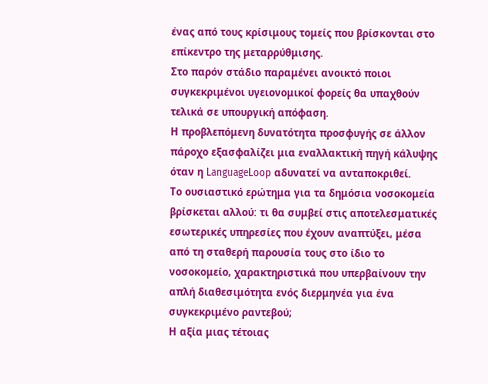ένας από τους κρίσιμους τομείς που βρίσκονται στο επίκεντρο της μεταρρύθμισης.
Στο παρόν στάδιο παραμένει ανοικτό ποιοι συγκεκριμένοι υγειονομικοί φορείς θα υπαχθούν τελικά σε υπουργική απόφαση.
Η προβλεπόμενη δυνατότητα προσφυγής σε άλλον πάροχο εξασφαλίζει μια εναλλακτική πηγή κάλυψης όταν η LanguageLoop αδυνατεί να ανταποκριθεί.
Το ουσιαστικό ερώτημα για τα δημόσια νοσοκομεία βρίσκεται αλλού: τι θα συμβεί στις αποτελεσματικές εσωτερικές υπηρεσίες που έχουν αναπτύξει, μέσα από τη σταθερή παρουσία τους στο ίδιο το νοσοκομείο, χαρακτηριστικά που υπερβαίνουν την απλή διαθεσιμότητα ενός διερμηνέα για ένα συγκεκριμένο ραντεβού;
Η αξία μιας τέτοιας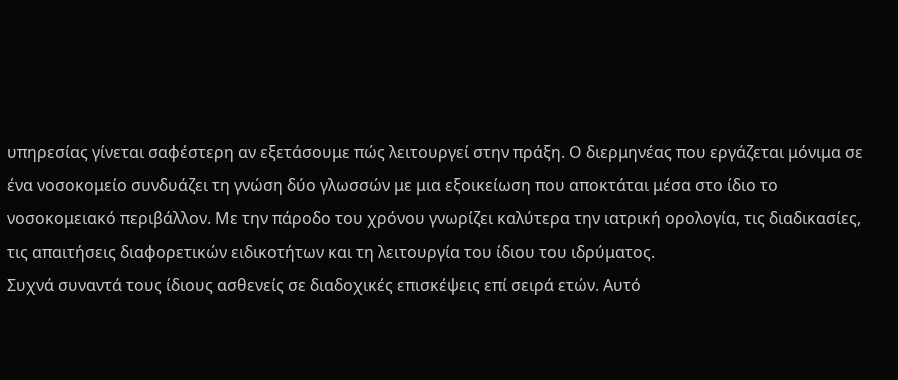υπηρεσίας γίνεται σαφέστερη αν εξετάσουμε πώς λειτουργεί στην πράξη. Ο διερμηνέας που εργάζεται μόνιμα σε ένα νοσοκομείο συνδυάζει τη γνώση δύο γλωσσών με μια εξοικείωση που αποκτάται μέσα στο ίδιο το νοσοκομειακό περιβάλλον. Με την πάροδο του χρόνου γνωρίζει καλύτερα την ιατρική ορολογία, τις διαδικασίες, τις απαιτήσεις διαφορετικών ειδικοτήτων και τη λειτουργία του ίδιου του ιδρύματος.
Συχνά συναντά τους ίδιους ασθενείς σε διαδοχικές επισκέψεις επί σειρά ετών. Αυτό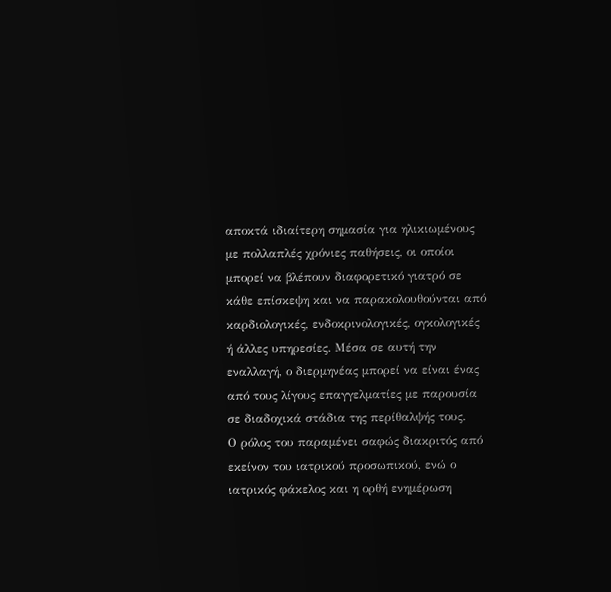αποκτά ιδιαίτερη σημασία για ηλικιωμένους με πολλαπλές χρόνιες παθήσεις, οι οποίοι μπορεί να βλέπουν διαφορετικό γιατρό σε κάθε επίσκεψη και να παρακολουθούνται από καρδιολογικές, ενδοκρινολογικές, ογκολογικές ή άλλες υπηρεσίες. Μέσα σε αυτή την εναλλαγή, ο διερμηνέας μπορεί να είναι ένας από τους λίγους επαγγελματίες με παρουσία σε διαδοχικά στάδια της περίθαλψής τους.
Ο ρόλος του παραμένει σαφώς διακριτός από εκείνον του ιατρικού προσωπικού, ενώ ο ιατρικός φάκελος και η ορθή ενημέρωση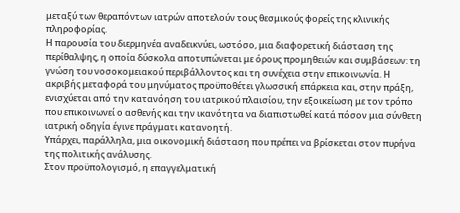μεταξύ των θεραπόντων ιατρών αποτελούν τους θεσμικούς φορείς της κλινικής πληροφορίας.
Η παρουσία του διερμηνέα αναδεικνύει, ωστόσο, μια διαφορετική διάσταση της περίθαλψης, η οποία δύσκολα αποτυπώνεται με όρους προμηθειών και συμβάσεων: τη γνώση του νοσοκομειακού περιβάλλοντος και τη συνέχεια στην επικοινωνία. Η ακριβής μεταφορά του μηνύματος προϋποθέτει γλωσσική επάρκεια και, στην πράξη, ενισχύεται από την κατανόηση του ιατρικού πλαισίου, την εξοικείωση με τον τρόπο που επικοινωνεί ο ασθενής και την ικανότητα να διαπιστωθεί κατά πόσον μια σύνθετη ιατρική οδηγία έγινε πράγματι κατανοητή.
Υπάρχει, παράλληλα, μια οικονομική διάσταση που πρέπει να βρίσκεται στον πυρήνα της πολιτικής ανάλυσης.
Στον προϋπολογισμό, η επαγγελματική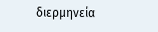διερμηνεία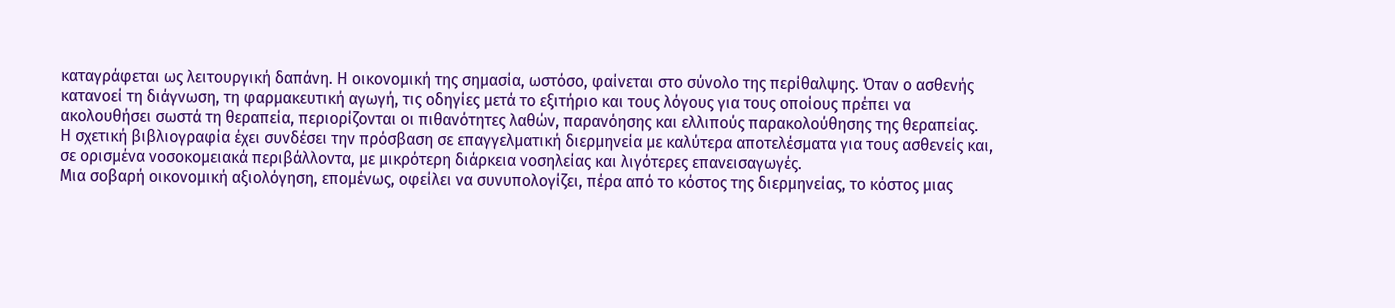καταγράφεται ως λειτουργική δαπάνη. Η οικονομική της σημασία, ωστόσο, φαίνεται στο σύνολο της περίθαλψης. Όταν ο ασθενής κατανοεί τη διάγνωση, τη φαρμακευτική αγωγή, τις οδηγίες μετά το εξιτήριο και τους λόγους για τους οποίους πρέπει να ακολουθήσει σωστά τη θεραπεία, περιορίζονται οι πιθανότητες λαθών, παρανόησης και ελλιπούς παρακολούθησης της θεραπείας.
Η σχετική βιβλιογραφία έχει συνδέσει την πρόσβαση σε επαγγελματική διερμηνεία με καλύτερα αποτελέσματα για τους ασθενείς και, σε ορισμένα νοσοκομειακά περιβάλλοντα, με μικρότερη διάρκεια νοσηλείας και λιγότερες επανεισαγωγές.
Μια σοβαρή οικονομική αξιολόγηση, επομένως, οφείλει να συνυπολογίζει, πέρα από το κόστος της διερμηνείας, το κόστος μιας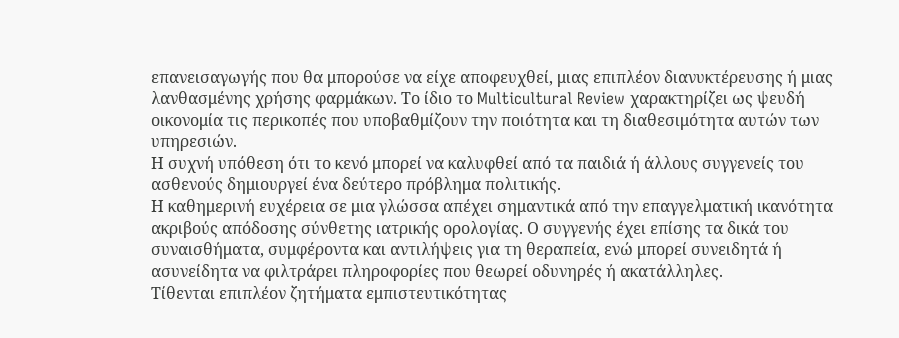επανεισαγωγής που θα μπορούσε να είχε αποφευχθεί, μιας επιπλέον διανυκτέρευσης ή μιας λανθασμένης χρήσης φαρμάκων. Το ίδιο το Multicultural Review χαρακτηρίζει ως ψευδή οικονομία τις περικοπές που υποβαθμίζουν την ποιότητα και τη διαθεσιμότητα αυτών των υπηρεσιών.
Η συχνή υπόθεση ότι το κενό μπορεί να καλυφθεί από τα παιδιά ή άλλους συγγενείς του ασθενούς δημιουργεί ένα δεύτερο πρόβλημα πολιτικής.
Η καθημερινή ευχέρεια σε μια γλώσσα απέχει σημαντικά από την επαγγελματική ικανότητα ακριβούς απόδοσης σύνθετης ιατρικής ορολογίας. Ο συγγενής έχει επίσης τα δικά του συναισθήματα, συμφέροντα και αντιλήψεις για τη θεραπεία, ενώ μπορεί συνειδητά ή ασυνείδητα να φιλτράρει πληροφορίες που θεωρεί οδυνηρές ή ακατάλληλες.
Τίθενται επιπλέον ζητήματα εμπιστευτικότητας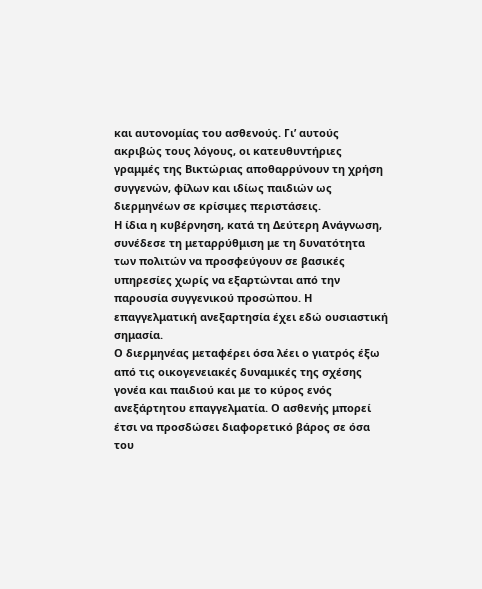και αυτονομίας του ασθενούς. Γι’ αυτούς ακριβώς τους λόγους, οι κατευθυντήριες γραμμές της Βικτώριας αποθαρρύνουν τη χρήση συγγενών, φίλων και ιδίως παιδιών ως διερμηνέων σε κρίσιμες περιστάσεις.
Η ίδια η κυβέρνηση, κατά τη Δεύτερη Ανάγνωση, συνέδεσε τη μεταρρύθμιση με τη δυνατότητα των πολιτών να προσφεύγουν σε βασικές υπηρεσίες χωρίς να εξαρτώνται από την παρουσία συγγενικού προσώπου. Η επαγγελματική ανεξαρτησία έχει εδώ ουσιαστική σημασία.
Ο διερμηνέας μεταφέρει όσα λέει ο γιατρός έξω από τις οικογενειακές δυναμικές της σχέσης γονέα και παιδιού και με το κύρος ενός ανεξάρτητου επαγγελματία. Ο ασθενής μπορεί έτσι να προσδώσει διαφορετικό βάρος σε όσα του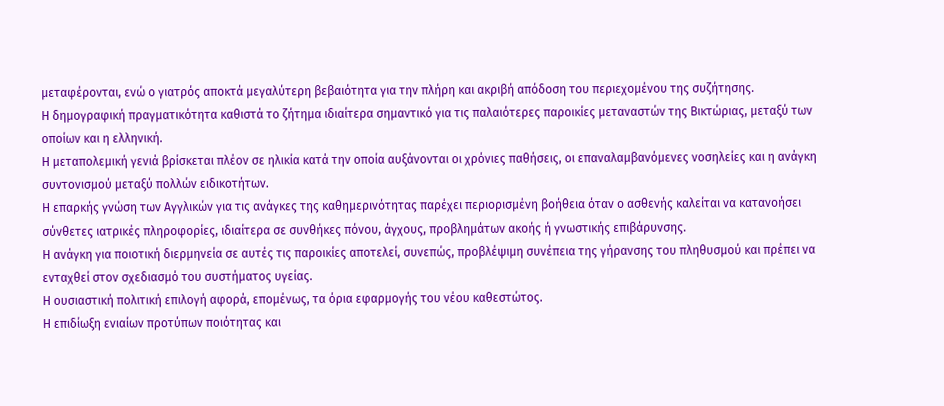μεταφέρονται, ενώ ο γιατρός αποκτά μεγαλύτερη βεβαιότητα για την πλήρη και ακριβή απόδοση του περιεχομένου της συζήτησης.
Η δημογραφική πραγματικότητα καθιστά το ζήτημα ιδιαίτερα σημαντικό για τις παλαιότερες παροικίες μεταναστών της Βικτώριας, μεταξύ των οποίων και η ελληνική.
Η μεταπολεμική γενιά βρίσκεται πλέον σε ηλικία κατά την οποία αυξάνονται οι χρόνιες παθήσεις, οι επαναλαμβανόμενες νοσηλείες και η ανάγκη συντονισμού μεταξύ πολλών ειδικοτήτων.
Η επαρκής γνώση των Αγγλικών για τις ανάγκες της καθημερινότητας παρέχει περιορισμένη βοήθεια όταν ο ασθενής καλείται να κατανοήσει σύνθετες ιατρικές πληροφορίες, ιδιαίτερα σε συνθήκες πόνου, άγχους, προβλημάτων ακοής ή γνωστικής επιβάρυνσης.
Η ανάγκη για ποιοτική διερμηνεία σε αυτές τις παροικίες αποτελεί, συνεπώς, προβλέψιμη συνέπεια της γήρανσης του πληθυσμού και πρέπει να ενταχθεί στον σχεδιασμό του συστήματος υγείας.
Η ουσιαστική πολιτική επιλογή αφορά, επομένως, τα όρια εφαρμογής του νέου καθεστώτος.
Η επιδίωξη ενιαίων προτύπων ποιότητας και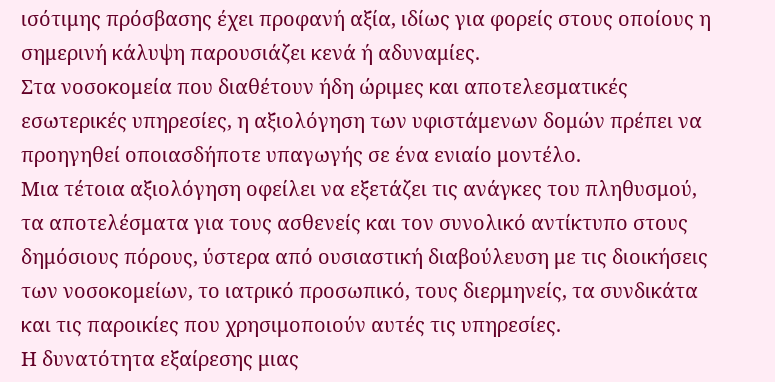ισότιμης πρόσβασης έχει προφανή αξία, ιδίως για φορείς στους οποίους η σημερινή κάλυψη παρουσιάζει κενά ή αδυναμίες.
Στα νοσοκομεία που διαθέτουν ήδη ώριμες και αποτελεσματικές εσωτερικές υπηρεσίες, η αξιολόγηση των υφιστάμενων δομών πρέπει να προηγηθεί οποιασδήποτε υπαγωγής σε ένα ενιαίο μοντέλο.
Μια τέτοια αξιολόγηση οφείλει να εξετάζει τις ανάγκες του πληθυσμού, τα αποτελέσματα για τους ασθενείς και τον συνολικό αντίκτυπο στους δημόσιους πόρους, ύστερα από ουσιαστική διαβούλευση με τις διοικήσεις των νοσοκομείων, το ιατρικό προσωπικό, τους διερμηνείς, τα συνδικάτα και τις παροικίες που χρησιμοποιούν αυτές τις υπηρεσίες.
Η δυνατότητα εξαίρεσης μιας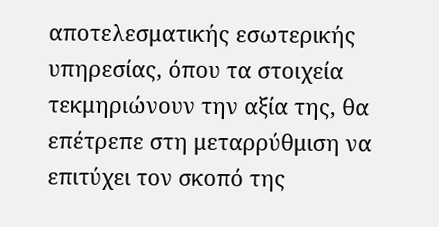αποτελεσματικής εσωτερικής υπηρεσίας, όπου τα στοιχεία τεκμηριώνουν την αξία της, θα επέτρεπε στη μεταρρύθμιση να επιτύχει τον σκοπό της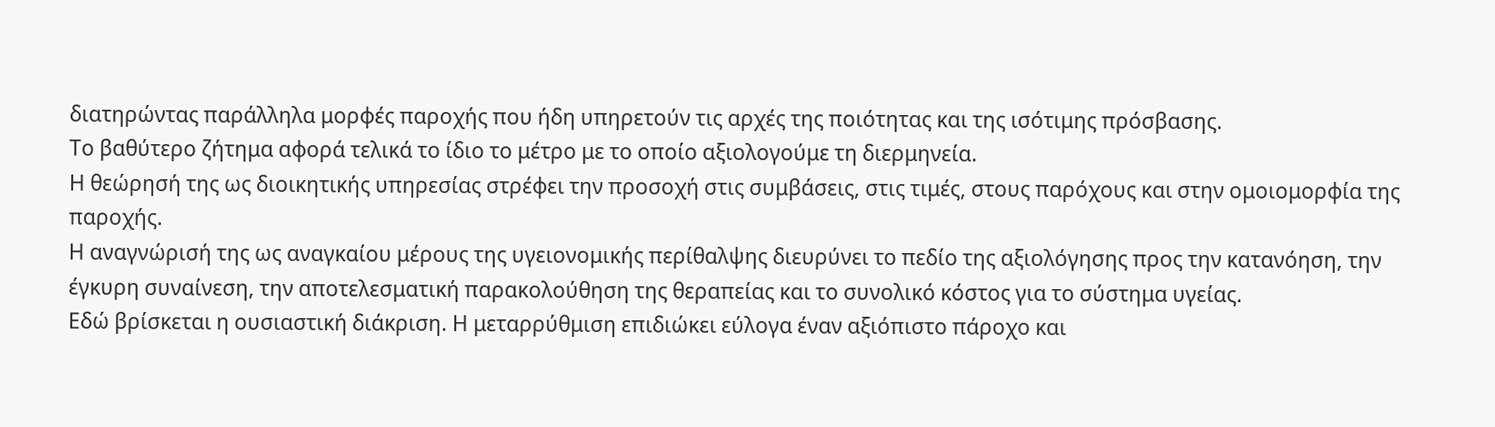διατηρώντας παράλληλα μορφές παροχής που ήδη υπηρετούν τις αρχές της ποιότητας και της ισότιμης πρόσβασης.
Το βαθύτερο ζήτημα αφορά τελικά το ίδιο το μέτρο με το οποίο αξιολογούμε τη διερμηνεία.
Η θεώρησή της ως διοικητικής υπηρεσίας στρέφει την προσοχή στις συμβάσεις, στις τιμές, στους παρόχους και στην ομοιομορφία της παροχής.
Η αναγνώρισή της ως αναγκαίου μέρους της υγειονομικής περίθαλψης διευρύνει το πεδίο της αξιολόγησης προς την κατανόηση, την έγκυρη συναίνεση, την αποτελεσματική παρακολούθηση της θεραπείας και το συνολικό κόστος για το σύστημα υγείας.
Εδώ βρίσκεται η ουσιαστική διάκριση. Η μεταρρύθμιση επιδιώκει εύλογα έναν αξιόπιστο πάροχο και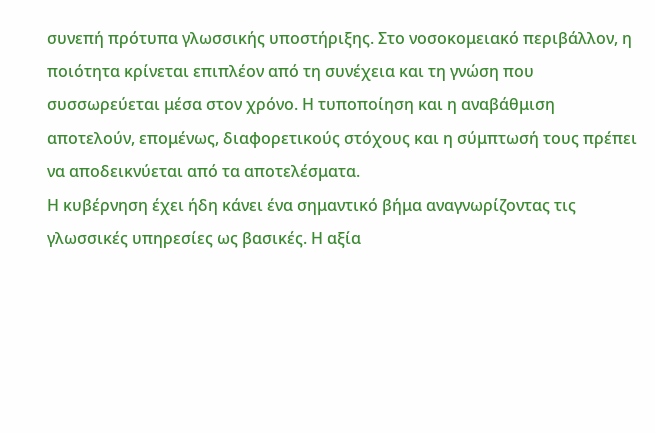συνεπή πρότυπα γλωσσικής υποστήριξης. Στο νοσοκομειακό περιβάλλον, η ποιότητα κρίνεται επιπλέον από τη συνέχεια και τη γνώση που συσσωρεύεται μέσα στον χρόνο. Η τυποποίηση και η αναβάθμιση αποτελούν, επομένως, διαφορετικούς στόχους και η σύμπτωσή τους πρέπει να αποδεικνύεται από τα αποτελέσματα.
Η κυβέρνηση έχει ήδη κάνει ένα σημαντικό βήμα αναγνωρίζοντας τις γλωσσικές υπηρεσίες ως βασικές. Η αξία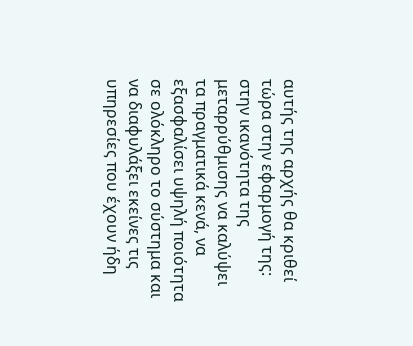αυτής της αρχής θα κριθεί τώρα στην εφαρμογή της: στην ικανότητα της μεταρρύθμισης να καλύψει τα πραγματικά κενά, να εξασφαλίσει υψηλή ποιότητα σε ολόκληρο το σύστημα και να διαφυλάξει εκείνες τις υπηρεσίες που έχουν ήδη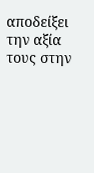αποδείξει την αξία τους στην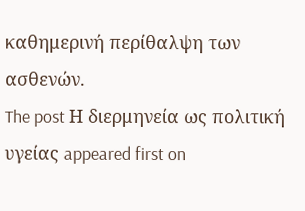καθημερινή περίθαλψη των ασθενών.
The post Η διερμηνεία ως πολιτική υγείας appeared first on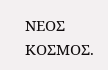ΝΕΟΣ ΚΟΣΜΟΣ.